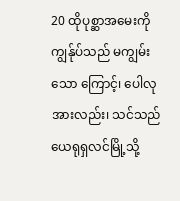20 ထိုပုစ္ဆာအမေးကို ကျွန်ုပ်သည် မကျွမ်းသော ကြောင့်၊ ပေါလုအားလည်း၊ သင်သည်ယေရုရှလင်မြို့သို့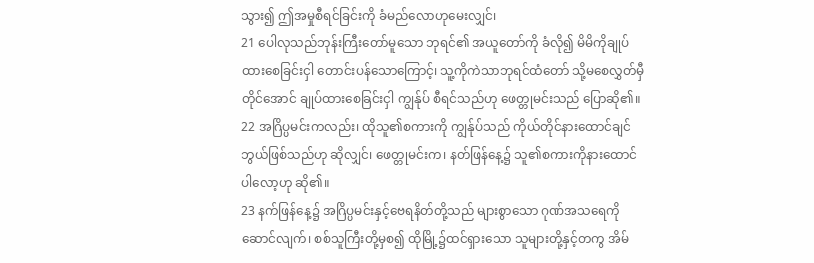သွား၍ ဤအမှုစီရင်ခြင်းကို ခံမည်လောဟုမေးလျှင်၊
21 ပေါလုသည်ဘုန်းကြီးတော်မူသော ဘုရင်၏ အယူတော်ကို ခံလို၍ မိမိကိုချုပ်ထားစေခြင်းငှါ တောင်းပန်သောကြောင့်၊ သူ့ကိုကဲသာဘုရင်ထံတော် သို့မစေလွှတ်မှီတိုင်အောင် ချုပ်ထားစေခြင်းငှါ ကျွန်ုပ် စီရင်သည်ဟု ဖေတ္တုမင်းသည် ပြောဆို၏။
22 အဂြိပ္ပမင်းကလည်း၊ ထိုသူ၏စကားကို ကျွန်ုပ်သည် ကိုယ်တိုင်နားထောင်ချင်ဘွယ်ဖြစ်သည်ဟု ဆိုလျှင်၊ ဖေတ္တုမင်းက၊ နတ်ဖြန်နေ့၌ သူ၏စကားကိုနားထောင်ပါလော့ဟု ဆို၏။
23 နက်ဖြန်နေ့၌ အဂြိပ္ပမင်းနှင့်ဗေရနိတ်တို့သည် များစွာသော ဂုဏ်အသရေကို ဆောင်လျက်၊ စစ်သူကြီးတို့မှစ၍ ထိုမြို့၌ထင်ရှားသော သူများတို့နှင့်တကွ အိမ်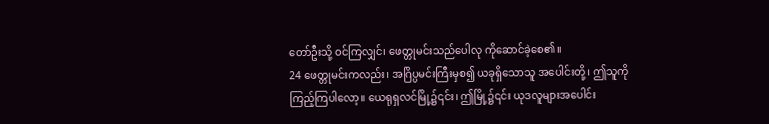တော်ဦးသို့ ဝင်ကြလျှင်၊ ဖေတ္တုမင်းသည်ပေါလု ကိုဆောင်ခဲ့စေ၏။
24 ဖေတ္တုမင်းကလည်း၊ အဂြိပ္ပမင်းကြီးမှစ၍ ယခုရှိသောသူ အပေါင်းတို့၊ ဤသူကိုကြည့်ကြပါလော့။ ယေရုရှလင်မြို့၌၎င်း၊ ဤမြို့၌၎င်း ယုဒလူများအပေါင်း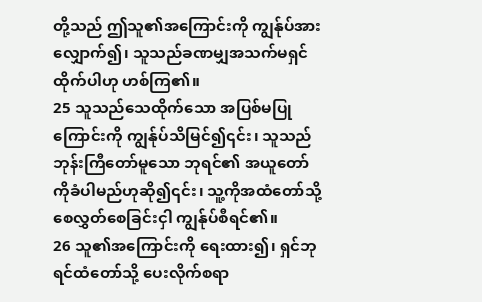တို့သည် ဤသူ၏အကြောင်းကို ကျွန်ုပ်အား လျှောက်၍၊ သူသည်ခဏမျှအသက်မရှင်ထိုက်ပါဟု ဟစ်ကြ၏။
25 သူသည်သေထိုက်သော အပြစ်မပြုကြောင်းကို ကျွန်ုပ်သိမြင်၍၎င်း၊ သူသည်ဘုန်းကြီတော်မူသော ဘုရင်၏ အယူတော်ကိုခံပါမည်ဟုဆို၍၎င်း၊ သူ့ကိုအထံတော်သို့ စေလွှတ်စေခြင်းငှါ ကျွန်ုပ်စီရင်၏။
26 သူ၏အကြောင်းကို ရေးထား၍၊ ရှင်ဘုရင်ထံတော်သို့ ပေးလိုက်စရာ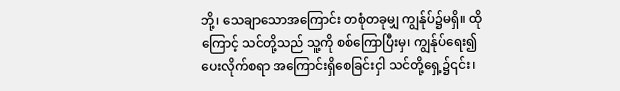ဘို့၊ သေချာသောအကြောင်း တစုံတခုမျှ ကျွန်ုပ်၌မရှိ။ ထိုကြောင့် သင်တို့သည် သူ့ကို စစ်ကြောပြီးမှ၊ ကျွန်ုပ်ရေး၍ပေးလိုက်စရာ အကြောင်းရှိစေခြင်းငှါ သင်တို့ရှေ့၌၎င်း၊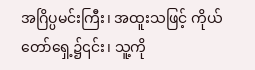အဂြိပ္ပမင်းကြီး၊ အထူးသဖြင့် ကိုယ်တော်ရှေ့၌၎င်း၊ သူ့ကို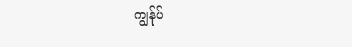ကျွန်ုပ်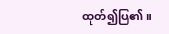ထုတ်၍ပြ၏။